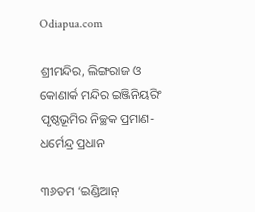Odiapua.com

ଶ୍ରୀମନ୍ଦିର, ଲିଙ୍ଗରାଜ ଓ କୋଣାର୍କ ମନ୍ଦିର ଇଞ୍ଜିନିୟରିଂ ପୃଷ୍ଠଭୂମିର ନିଚ୍ଛକ ପ୍ରମାଣ-ଧର୍ମେନ୍ଦ୍ର ପ୍ରଧାନ

୩୬ତମ ‘ଇଣ୍ଡିଆନ୍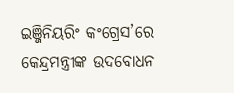ଇଞ୍ଜିନିୟରିଂ କଂଗ୍ରେସ’ରେ କେନ୍ଦ୍ରମନ୍ତ୍ରୀଙ୍କ ଉଦବୋଧନ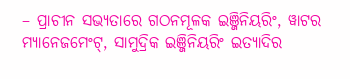– ପ୍ରାଚୀନ ସଭ୍ୟତାରେ ଗଠନମୂଳକ ଇଞ୍ଜିନିୟରିଂ, ୱାଟର ମ୍ୟାନେଜମେଂଟ୍‌, ସାମୁଦ୍ରିକ ଇଞ୍ଜିନିୟରିଂ ଇତ୍ୟାଦିର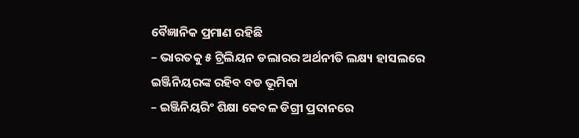ବୈଜ୍ଞାନିକ ପ୍ରମାଣ ରହିଛି
– ଭାରତକୁ ୫ ଟ୍ରିଲିୟନ ଡଲାରର ଅର୍ଥନୀତି ଲକ୍ଷ୍ୟ ହାସଲରେ ଇଞ୍ଜିନିୟରଙ୍କ ରହିବ ବଡ ଭୂମିକା
– ଇଞ୍ଜିନିୟରିଂ ଶିକ୍ଷା କେବଳ ଡିଗ୍ରୀ ପ୍ରଦାନରେ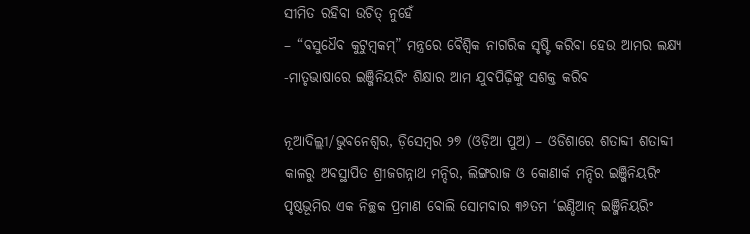ସୀମିତ ରହିବା ଉଚିତ୍ ନୁହେଁ
– “ବସୁଧୈବ କୁଟୁମ୍ବକମ୍‌” ମନ୍ତ୍ରରେ ବୈଶ୍ୱିକ ନାଗରିକ ସୃଷ୍ଟି କରିବା ହେଉ ଆମର ଲକ୍ଷ୍ୟ
-ମାତୃଭାଷାରେ ଇଞ୍ଜିନିୟରିଂ ଶିକ୍ଷାର ଆମ ଯୁବପିଢ଼ିଙ୍କୁ ସଶକ୍ତ କରିବ

ନୂଆଦିଲ୍ଲୀ/ଭୁବନେଶ୍ୱର, ଡ଼ିସେମ୍ବର ୨୭ (ଓଡ଼ିଆ ପୁଅ) – ଓଡିଶାରେ ଶତାବ୍ଦୀ ଶତାବ୍ଦୀ କାଳରୁ ଅବସ୍ଥାପିତ ଶ୍ରୀଜଗନ୍ନାଥ ମନ୍ଦିର, ଲିଙ୍ଗରାଜ ଓ କୋଣାର୍କ ମନ୍ଦିର ଇଞ୍ଜିନିୟରିଂ ପୃଷ୍ଠଭୂମିର ଏକ ନିଚ୍ଛକ ପ୍ରମାଣ ବୋଲି ସୋମବାର ୩୬ତମ ‘ଇଣ୍ଡିଆନ୍ ଇଞ୍ଜିନିୟରିଂ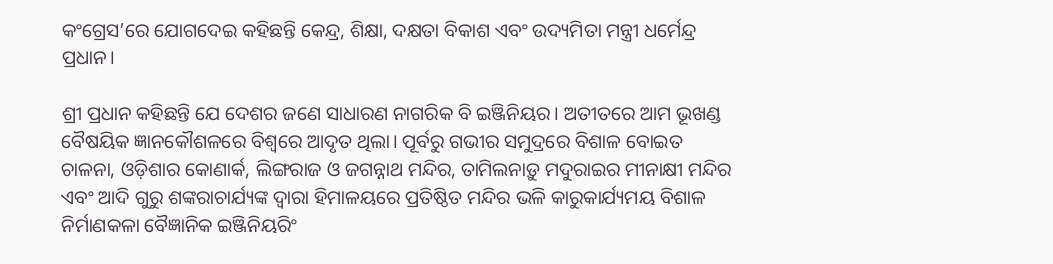କଂଗ୍ରେସ’ରେ ଯୋଗଦେଇ କହିଛନ୍ତି କେନ୍ଦ୍ର, ଶିକ୍ଷା, ଦକ୍ଷତା ବିକାଶ ଏବଂ ଉଦ୍ୟମିତା ମନ୍ତ୍ରୀ ଧର୍ମେନ୍ଦ୍ର ପ୍ରଧାନ।

ଶ୍ରୀ ପ୍ରଧାନ କହିଛନ୍ତି ଯେ ଦେଶର ଜଣେ ସାଧାରଣ ନାଗରିକ ବି ଇଞ୍ଜିନିୟର। ଅତୀତରେ ଆମ ଭୂଖଣ୍ଡ ବୈଷୟିକ ଜ୍ଞାନକୌଶଳରେ ବିଶ୍ୱରେ ଆଦୃତ ଥିଲା। ପୂର୍ବରୁ ଗଭୀର ସମୁଦ୍ରରେ ବିଶାଳ ବୋଇତ ଚାଳନା, ଓଡ଼ିଶାର କୋଣାର୍କ, ଲିଙ୍ଗରାଜ ଓ ଜଗନ୍ନାଥ ମନ୍ଦିର, ତାମିଲନାଡ଼ୁ ମଦୁରାଇର ମୀନାକ୍ଷୀ ମନ୍ଦିର ଏବଂ ଆଦି ଗୁରୁ ଶଙ୍କରାଚାର୍ଯ୍ୟଙ୍କ ଦ୍ୱାରା ହିମାଳୟରେ ପ୍ରତିଷ୍ଠିତ ମନ୍ଦିର ଭଳି କାରୁକାର୍ଯ୍ୟମୟ ବିଶାଳ ନିର୍ମାଣକଳା ବୈଜ୍ଞାନିକ ଇଞ୍ଜିନିୟରିଂ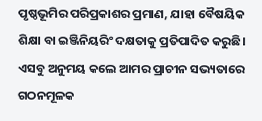ପୃଷ୍ଠଭୂମିର ପରିପ୍ରକାଶର ପ୍ରମାଣ, ଯାହା ବୈଷୟିକ ଶିକ୍ଷା ବା ଇଞ୍ଜିନିୟରିଂ ଦକ୍ଷତାକୁ ପ୍ରତିପାଦିତ କରୁଛି। ଏସବୁ ଅନୁମୟ କଲେ ଆମର ପ୍ରାଚୀନ ସଭ୍ୟତାରେ ଗଠନମୂଳକ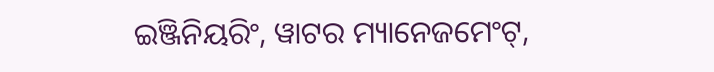ଇଞ୍ଜିନିୟରିଂ, ୱାଟର ମ୍ୟାନେଜମେଂଟ୍‌,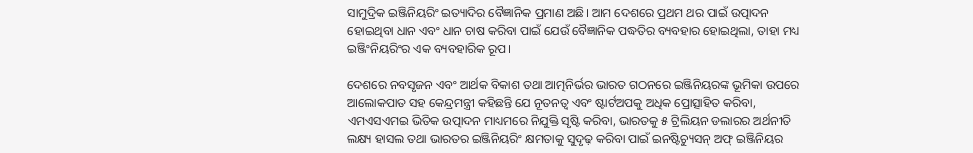ସାମୁଦ୍ରିକ ଇଞ୍ଜିନିୟରିଂ ଇତ୍ୟାଦିର ବୈଜ୍ଞାନିକ ପ୍ରମାଣ ଅଛି। ଆମ ଦେଶରେ ପ୍ରଥମ ଥର ପାଇଁ ଉତ୍ପାଦନ ହୋଇଥିବା ଧାନ ଏବଂ ଧାନ ଚାଷ କରିବା ପାଇଁ ଯେଉଁ ବୈଜ୍ଞାନିକ ପଦ୍ଧତିର ବ୍ୟବହାର ହୋଇଥିଲା, ତାହା ମଧ୍ୟ ଇଞ୍ଜିଂନିୟରିଂର ଏକ ବ୍ୟବହାରିକ ରୂପ।

ଦେଶରେ ନବସୃଜନ ଏବଂ ଆର୍ଥକ ବିକାଶ ତଥା ଆତ୍ମନିର୍ଭର ଭାରତ ଗଠନରେ ଇଞ୍ଜିନିୟରଙ୍କ ଭୂମିକା ଉପରେ ଆଲୋକପାତ ସହ କେନ୍ଦ୍ରମନ୍ତ୍ରୀ କହିଛନ୍ତି ଯେ ନୂତନତ୍ୱ ଏବଂ ଷ୍ଟାର୍ଟଅପକୁ ଅଧିକ ପ୍ରୋତ୍ସାହିତ କରିବା, ଏମଏସଏମଇ ଭିତିକ ଉତ୍ପାଦନ ମାଧ୍ୟମରେ ନିଯୁକ୍ତି ସୃଷ୍ଟି କରିବା, ଭାରତକୁ ୫ ଟ୍ରିଲିୟନ ଡଲାରର ଅର୍ଥନୀତି ଲକ୍ଷ୍ୟ ହାସଲ ତଥା ଭାରତର ଇଞ୍ଜିନିୟରିଂ କ୍ଷମତାକୁ ସୁଦୃଢ଼ କରିବା ପାଇଁ ଇନଷ୍ଟିଚ୍ୟୁସନ୍ ଅଫ୍ ଇଞ୍ଜିନିୟର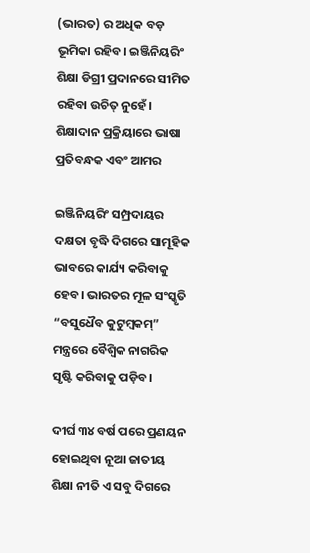(ଭାରତ) ର ଅଧିକ ବଡ଼ ଭୂମିକା ରହିବ। ଇଞ୍ଜିନିୟରିଂ ଶିକ୍ଷା ଡିଗ୍ରୀ ପ୍ରଦାନରେ ସୀମିତ ରହିବା ଉଚିତ୍ ନୁହେଁ। ଶିକ୍ଷାଦାନ ପ୍ରକ୍ରିୟାରେ ଭାଷା ପ୍ରତିବନ୍ଧକ ଏବଂ ଆମର

ଇଞ୍ଜିନିୟରିଂ ସମ୍ପ୍ରଦାୟର ଦକ୍ଷତା ବୃଦ୍ଧି ଦିଗରେ ସାମୂହିକ ଭାବରେ କାର୍ଯ୍ୟ କରିବାକୁ ହେବ। ଭାରତର ମୂଳ ସଂସ୍କୃତି “ବସୁଧୈବ କୁଟୁମ୍ବକମ୍‌” ମନ୍ତ୍ରରେ ବୈଶ୍ୱିକ ନାଗରିକ ସୃଷ୍ଟି କରିବାକୁ ପଡ଼ିବ।

ଦୀର୍ଘ ୩୪ ବର୍ଷ ପରେ ପ୍ରଣୟନ ହୋଇଥିବା ନୂଆ ଜାତୀୟ ଶିକ୍ଷା ନୀତି ଏ ସବୁ ଦିଗରେ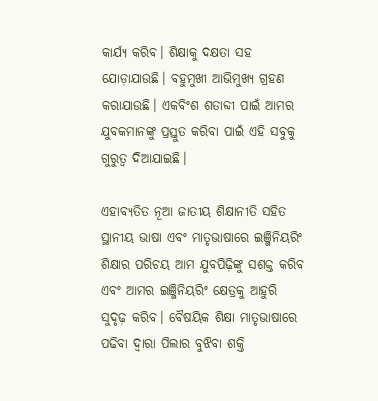କାର୍ଯ୍ୟ କରିବ। ଶିକ୍ଷାକୁ ଦକ୍ଷତା ସହ ଯୋଡ଼ାଯାଉଛି। ବହୁମୁଖୀ ଆଭିମୁଖ୍ୟ ଗ୍ରହଣ କରାଯାଉଛି। ଏକବିଂଶ ଶତାବ୍ଦୀ ପାଇଁ ଆମର ଯୁବକମାନଙ୍କୁ ପ୍ରସ୍ତୁତ କରିବା ପାଇଁ ଏହି ସବୁକୁ ଗୁରୁତ୍ୱ ଦିଆଯାଇଛି।

ଏହାବ୍ୟତିତ ନୂଆ ଜାତୀୟ ଶିକ୍ଷାନୀତି ସହିତ ସ୍ଥାନୀୟ ଭାଷା ଏବଂ ମାତୃଭାଷାରେ ଇଞ୍ଜିନିୟରିଂ ଶିକ୍ଷାର ପରିଚୟ ଆମ ଯୁବପିଢ଼ିଙ୍କୁ ସଶକ୍ତ କରିବ ଏବଂ ଆମର ଇଞ୍ଜିନିୟରିଂ କ୍ଷେତ୍ରକୁ ଆହୁରି ସୁଦୃଢ଼ କରିବ। ବୈଷୟିକ ଶିକ୍ଷା ମାତୃଭାଷାରେ ପଢିବା ଦ୍ୱାରା ପିଲାର ବୁଝିବା ଶକ୍ତି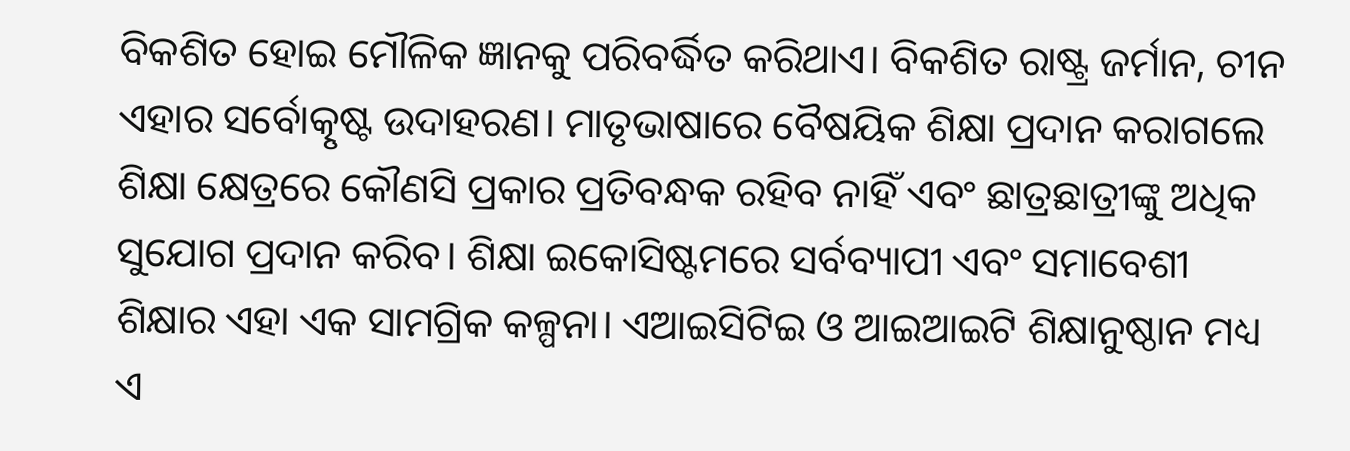ବିକଶିତ ହୋଇ ମୌଳିକ ଜ୍ଞାନକୁ ପରିବର୍ଦ୍ଧିତ କରିଥାଏ। ବିକଶିତ ରାଷ୍ଟ୍ର ଜର୍ମାନ, ଚୀନ ଏହାର ସର୍ବୋତ୍କୃଷ୍ଟ ଉଦାହରଣ। ମାତୃଭାଷାରେ ବୈଷୟିକ ଶିକ୍ଷା ପ୍ରଦାନ କରାଗଲେ ଶିକ୍ଷା କ୍ଷେତ୍ରରେ କୌଣସି ପ୍ରକାର ପ୍ରତିବନ୍ଧକ ରହିବ ନାହିଁ ଏବଂ ଛାତ୍ରଛାତ୍ରୀଙ୍କୁ ଅଧିକ ସୁଯୋଗ ପ୍ରଦାନ କରିବ। ଶିକ୍ଷା ଇକୋସିଷ୍ଟମରେ ସର୍ବବ୍ୟାପୀ ଏବଂ ସମାବେଶୀ ଶିକ୍ଷାର ଏହା ଏକ ସାମଗ୍ରିକ କଳ୍ପନା। ଏଆଇସିଟିଇ ଓ ଆଇଆଇଟି ଶିକ୍ଷାନୁଷ୍ଠାନ ମଧ୍ୟ ଏ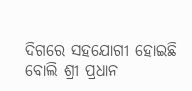ଦିଗରେ ସହଯୋଗୀ ହୋଇଛି ବୋଲି ଶ୍ରୀ ପ୍ରଧାନ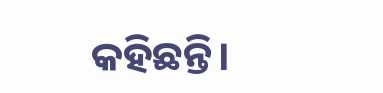କହିଛନ୍ତି।